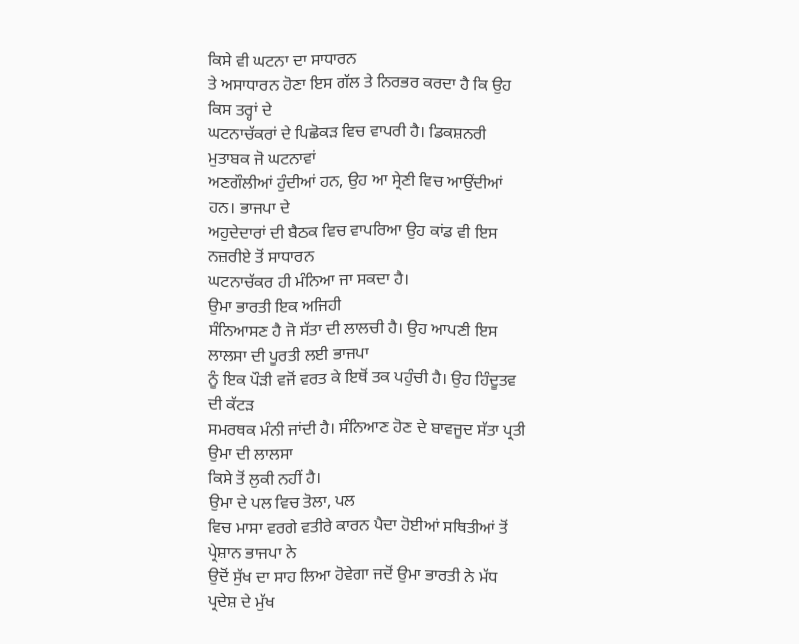ਕਿਸੇ ਵੀ ਘਟਨਾ ਦਾ ਸਾਧਾਰਨ
ਤੇ ਅਸਾਧਾਰਨ ਹੋਣਾ ਇਸ ਗੱਲ ਤੇ ਨਿਰਭਰ ਕਰਦਾ ਹੈ ਕਿ ਉਹ ਕਿਸ ਤਰ੍ਹਾਂ ਦੇ
ਘਟਨਾਚੱਕਰਾਂ ਦੇ ਪਿਛੋਕੜ ਵਿਚ ਵਾਪਰੀ ਹੈ। ਡਿਕਸ਼ਨਰੀ ਮੁਤਾਬਕ ਜੋ ਘਟਨਾਵਾਂ
ਅਣਗੌਲੀਆਂ ਹੁੰਦੀਆਂ ਹਨ, ਉਹ ਆ ਸ੍ਰੇਣੀ ਵਿਚ ਆਉਂਦੀਆਂ ਹਨ। ਭਾਜਪਾ ਦੇ
ਅਹੁਦੇਦਾਰਾਂ ਦੀ ਬੈਠਕ ਵਿਚ ਵਾਪਰਿਆ ਉਹ ਕਾਂਡ ਵੀ ਇਸ ਨਜ਼ਰੀਏ ਤੋਂ ਸਾਧਾਰਨ
ਘਟਨਾਚੱਕਰ ਹੀ ਮੰਨਿਆ ਜਾ ਸਕਦਾ ਹੈ।
ਉਮਾ ਭਾਰਤੀ ਇਕ ਅਜਿਹੀ
ਸੰਨਿਆਸਣ ਹੈ ਜੋ ਸੱਤਾ ਦੀ ਲਾਲਚੀ ਹੈ। ਉਹ ਆਪਣੀ ਇਸ ਲਾਲਸਾ ਦੀ ਪੂਰਤੀ ਲਈ ਭਾਜਪਾ
ਨੂੰ ਇਕ ਪੌੜੀ ਵਜੋਂ ਵਰਤ ਕੇ ਇਥੋਂ ਤਕ ਪਹੁੰਚੀ ਹੈ। ਉਹ ਹਿੰਦੂਤਵ ਦੀ ਕੱਟੜ
ਸਮਰਥਕ ਮੰਨੀ ਜਾਂਦੀ ਹੈ। ਸੰਨਿਆਣ ਹੋਣ ਦੇ ਬਾਵਜੂਦ ਸੱਤਾ ਪ੍ਰਤੀ ਉਮਾ ਦੀ ਲਾਲਸਾ
ਕਿਸੇ ਤੋਂ ਲੁਕੀ ਨਹੀਂ ਹੈ।
ਉਮਾ ਦੇ ਪਲ ਵਿਚ ਤੋਲਾ, ਪਲ
ਵਿਚ ਮਾਸਾ ਵਰਗੇ ਵਤੀਰੇ ਕਾਰਨ ਪੈਦਾ ਹੋਈਆਂ ਸਥਿਤੀਆਂ ਤੋਂ ਪ੍ਰੇਸ਼ਾਨ ਭਾਜਪਾ ਨੇ
ਉਦੋਂ ਸੁੱਖ ਦਾ ਸਾਹ ਲਿਆ ਹੋਵੇਗਾ ਜਦੋਂ ਉਮਾ ਭਾਰਤੀ ਨੇ ਮੱਧ ਪ੍ਰਦੇਸ਼ ਦੇ ਮੁੱਖ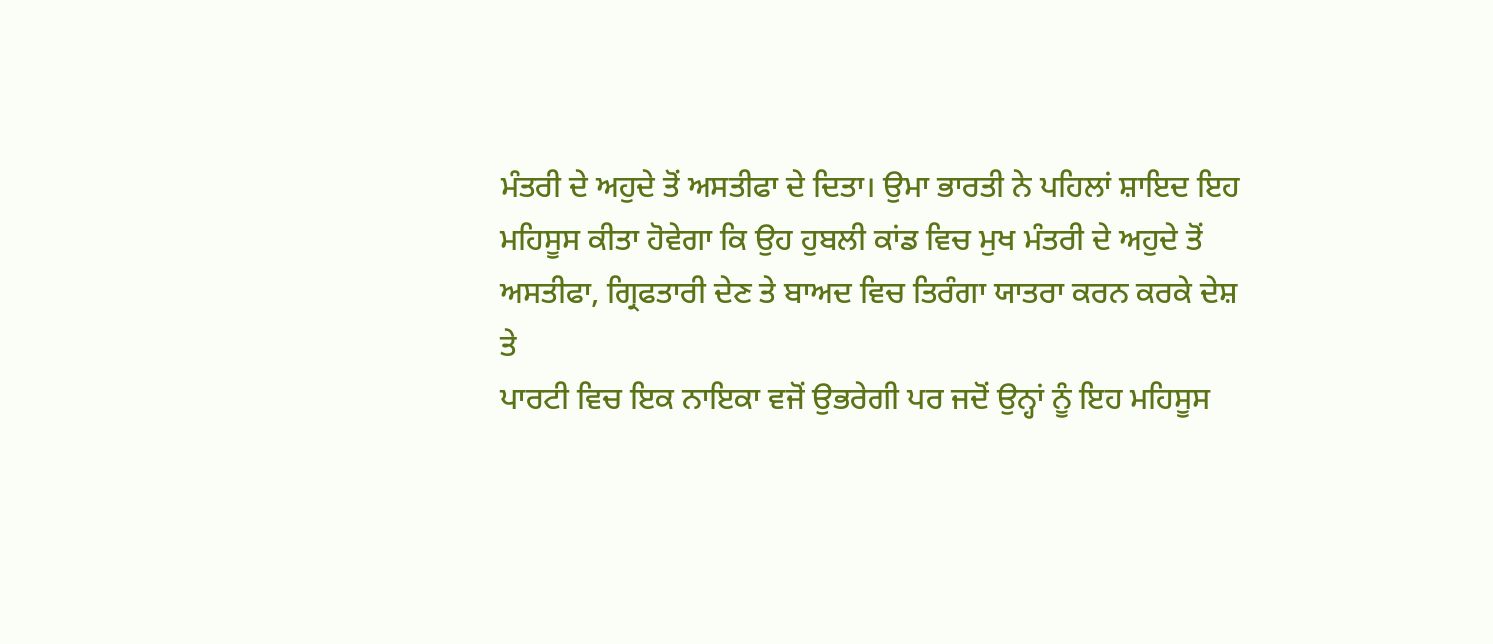ਮੰਤਰੀ ਦੇ ਅਹੁਦੇ ਤੋਂ ਅਸਤੀਫਾ ਦੇ ਦਿਤਾ। ਉਮਾ ਭਾਰਤੀ ਨੇ ਪਹਿਲਾਂ ਸ਼ਾਇਦ ਇਹ
ਮਹਿਸੂਸ ਕੀਤਾ ਹੋਵੇਗਾ ਕਿ ਉਹ ਹੁਬਲੀ ਕਾਂਡ ਵਿਚ ਮੁਖ ਮੰਤਰੀ ਦੇ ਅਹੁਦੇ ਤੋਂ
ਅਸਤੀਫਾ, ਗ੍ਰਿਫਤਾਰੀ ਦੇਣ ਤੇ ਬਾਅਦ ਵਿਚ ਤਿਰੰਗਾ ਯਾਤਰਾ ਕਰਨ ਕਰਕੇ ਦੇਸ਼ ਤੇ
ਪਾਰਟੀ ਵਿਚ ਇਕ ਨਾਇਕਾ ਵਜੋਂ ਉਭਰੇਗੀ ਪਰ ਜਦੋਂ ਉਨ੍ਹਾਂ ਨੂੰ ਇਹ ਮਹਿਸੂਸ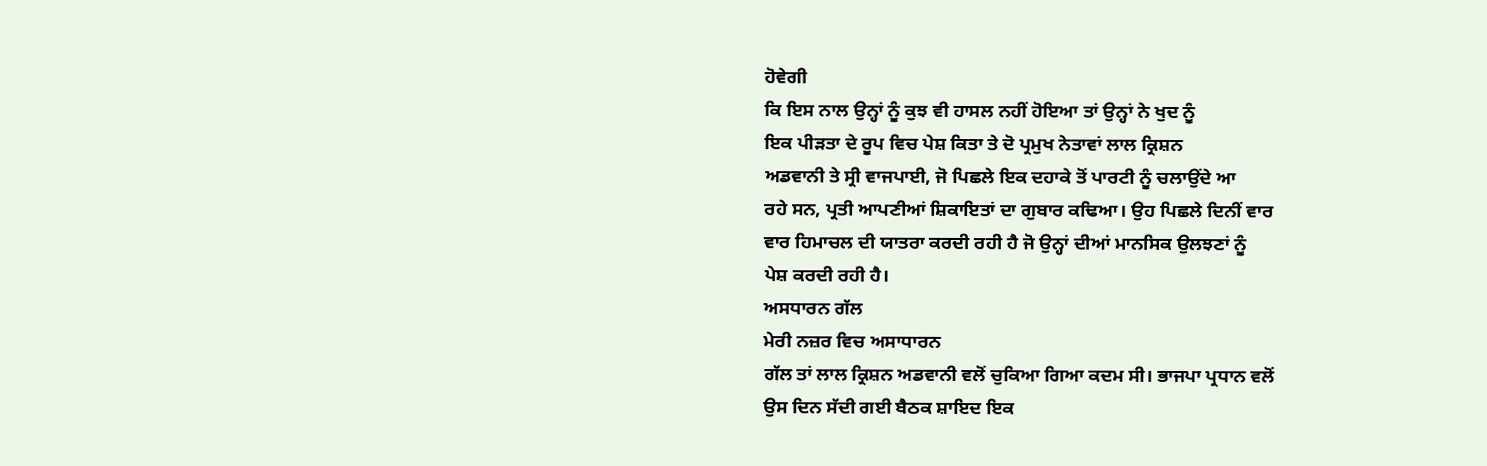ਹੋਵੇਗੀ
ਕਿ ਇਸ ਨਾਲ ਉਨ੍ਹਾਂ ਨੂੰ ਕੁਝ ਵੀ ਹਾਸਲ ਨਹੀਂ ਹੋਇਆ ਤਾਂ ਉਨ੍ਹਾਂ ਨੇ ਖੁਦ ਨੂੰ
ਇਕ ਪੀੜਤਾ ਦੇ ਰੂਪ ਵਿਚ ਪੇਸ਼ ਕਿਤਾ ਤੇ ਦੋ ਪ੍ਰਮੁਖ ਨੇਤਾਵਾਂ ਲਾਲ ਕ੍ਰਿਸ਼ਨ
ਅਡਵਾਨੀ ਤੇ ਸ੍ਰੀ ਵਾਜਪਾਈ, ਜੋ ਪਿਛਲੇ ਇਕ ਦਹਾਕੇ ਤੋਂ ਪਾਰਟੀ ਨੂੰ ਚਲਾਉਂਦੇ ਆ
ਰਹੇ ਸਨ, ਪ੍ਰਤੀ ਆਪਣੀਆਂ ਸ਼ਿਕਾਇਤਾਂ ਦਾ ਗੁਬਾਰ ਕਢਿਆ। ਉਹ ਪਿਛਲੇ ਦਿਨੀਂ ਵਾਰ
ਵਾਰ ਹਿਮਾਚਲ ਦੀ ਯਾਤਰਾ ਕਰਦੀ ਰਹੀ ਹੈ ਜੋ ਉਨ੍ਹਾਂ ਦੀਆਂ ਮਾਨਸਿਕ ਉਲਝਣਾਂ ਨੂੰ
ਪੇਸ਼ ਕਰਦੀ ਰਹੀ ਹੈ।
ਅਸਧਾਰਨ ਗੱਲ
ਮੇਰੀ ਨਜ਼ਰ ਵਿਚ ਅਸਾਧਾਰਨ
ਗੱਲ ਤਾਂ ਲਾਲ ਕ੍ਰਿਸ਼ਨ ਅਡਵਾਨੀ ਵਲੋਂ ਚੁਕਿਆ ਗਿਆ ਕਦਮ ਸੀ। ਭਾਜਪਾ ਪ੍ਰਧਾਨ ਵਲੋਂ
ਉਸ ਦਿਨ ਸੱਦੀ ਗਈ ਬੈਠਕ ਸ਼ਾਇਦ ਇਕ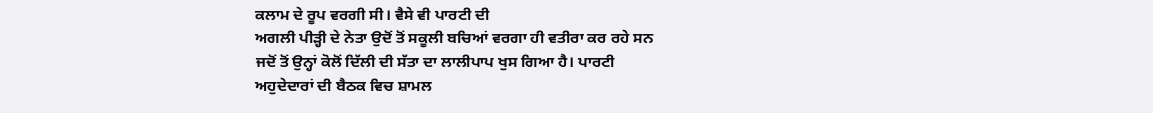ਕਲਾਮ ਦੇ ਰੂਪ ਵਰਗੀ ਸੀ। ਵੈਸੇ ਵੀ ਪਾਰਟੀ ਦੀ
ਅਗਲੀ ਪੀੜ੍ਹੀ ਦੇ ਨੇਤਾ ਉਦੋਂ ਤੋਂ ਸਕੂਲੀ ਬਚਿਆਂ ਵਰਗਾ ਹੀ ਵਤੀਰਾ ਕਰ ਰਹੇ ਸਨ
ਜਦੋਂ ਤੋਂ ਉਨ੍ਹਾਂ ਕੋਲੋਂ ਦਿੱਲੀ ਦੀ ਸੱਤਾ ਦਾ ਲਾਲੀਪਾਪ ਖੁਸ ਗਿਆ ਹੈ। ਪਾਰਟੀ
ਅਹੁਦੇਦਾਰਾਂ ਦੀ ਬੈਠਕ ਵਿਚ ਸ਼ਾਮਲ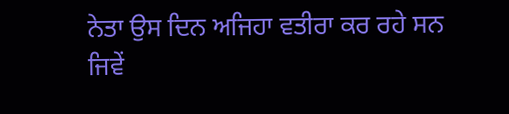ਨੇਤਾ ਉਸ ਦਿਨ ਅਜਿਹਾ ਵਤੀਰਾ ਕਰ ਰਹੇ ਸਨ
ਜਿਵੇਂ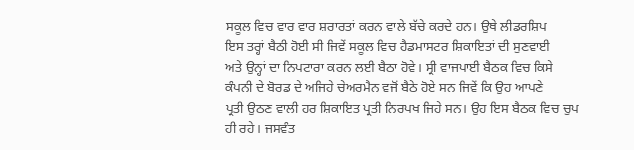ਸਕੂਲ ਵਿਚ ਵਾਰ ਵਾਰ ਸ਼ਰਾਰਤਾਂ ਕਰਨ ਵਾਲੇ ਬੱਚੇ ਕਰਦੇ ਹਨ। ਉਥੇ ਲੀਡਰਸ਼ਿਪ
ਇਸ ਤਰ੍ਹਾਂ ਬੈਠੀ ਹੋਈ ਸੀ ਜਿਵੇਂ ਸਕੂਲ ਵਿਚ ਹੈਡਮਾਸਟਰ ਸ਼ਿਕਾਇਤਾਂ ਦੀ ਸੁਣਵਾਈ
ਅਤੇ ਉਨ੍ਹਾਂ ਦਾ ਨਿਪਟਾਰਾ ਕਰਨ ਲਈ ਬੈਠਾ ਹੋਵੇ। ਸ੍ਰੀ ਵਾਜਪਾਈ ਬੈਠਕ ਵਿਚ ਕਿਸੇ
ਕੰਪਨੀ ਦੇ ਬੋਰਡ ਦੇ ਅਜਿਹੇ ਚੇਅਰਮੈਨ ਵਜੋਂ ਬੈਠੇ ਹੋਏ ਸਨ ਜਿਵੇਂ ਕਿ ਉਹ ਆਪਣੇ
ਪ੍ਰਤੀ ਉਠਣ ਵਾਲੀ ਹਰ ਸ਼ਿਕਾਇਤ ਪ੍ਰਤੀ ਨਿਰਪਖ ਜਿਹੇ ਸਨ। ਉਹ ਇਸ ਬੈਠਕ ਵਿਚ ਚੁਪ
ਹੀ ਰਹੇ। ਜਸਵੰਤ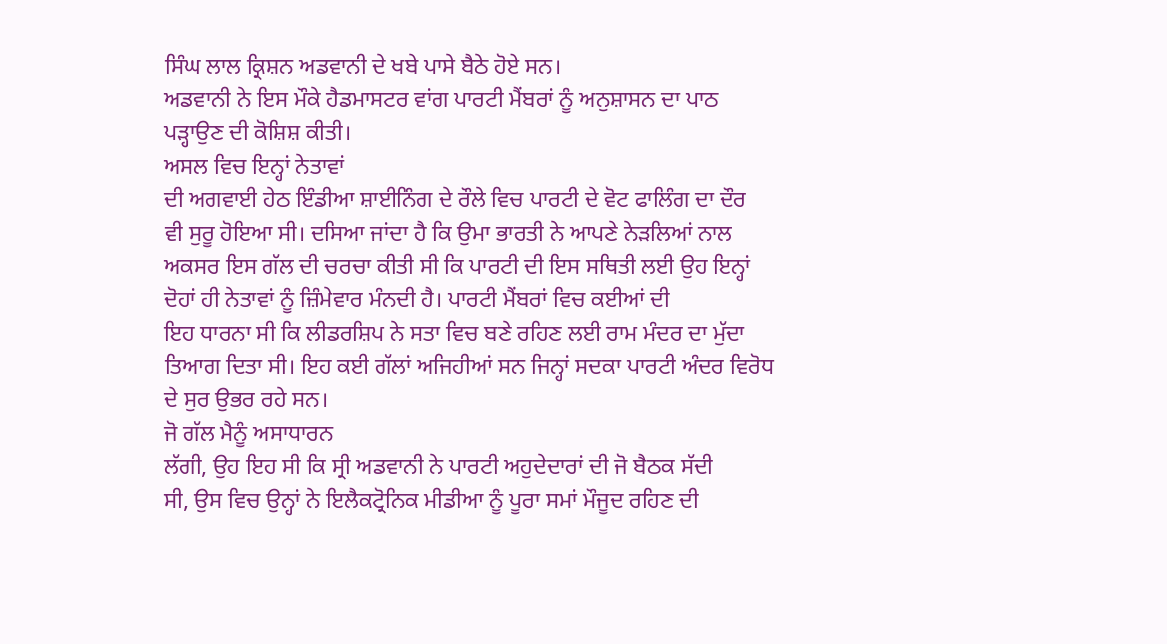ਸਿੰਘ ਲਾਲ ਕ੍ਰਿਸ਼ਨ ਅਡਵਾਨੀ ਦੇ ਖਬੇ ਪਾਸੇ ਬੈਠੇ ਹੋਏ ਸਨ।
ਅਡਵਾਨੀ ਨੇ ਇਸ ਮੌਕੇ ਹੈਡਮਾਸਟਰ ਵਾਂਗ ਪਾਰਟੀ ਮੈਂਬਰਾਂ ਨੂੰ ਅਨੁਸ਼ਾਸਨ ਦਾ ਪਾਠ
ਪੜ੍ਹਾਉਣ ਦੀ ਕੋਸ਼ਿਸ਼ ਕੀਤੀ।
ਅਸਲ ਵਿਚ ਇਨ੍ਹਾਂ ਨੇਤਾਵਾਂ
ਦੀ ਅਗਵਾਈ ਹੇਠ ਇੰਡੀਆ ਸ਼ਾਈਨਿੰਗ ਦੇ ਰੌਲੇ ਵਿਚ ਪਾਰਟੀ ਦੇ ਵੋਟ ਫਾਲਿੰਗ ਦਾ ਦੌਰ
ਵੀ ਸੁਰੂ ਹੋਇਆ ਸੀ। ਦਸਿਆ ਜਾਂਦਾ ਹੈ ਕਿ ਉਮਾ ਭਾਰਤੀ ਨੇ ਆਪਣੇ ਨੇੜਲਿਆਂ ਨਾਲ
ਅਕਸਰ ਇਸ ਗੱਲ ਦੀ ਚਰਚਾ ਕੀਤੀ ਸੀ ਕਿ ਪਾਰਟੀ ਦੀ ਇਸ ਸਥਿਤੀ ਲਈ ਉਹ ਇਨ੍ਹਾਂ
ਦੋਹਾਂ ਹੀ ਨੇਤਾਵਾਂ ਨੂੰ ਜ਼ਿੰਮੇਵਾਰ ਮੰਨਦੀ ਹੈ। ਪਾਰਟੀ ਮੈਂਬਰਾਂ ਵਿਚ ਕਈਆਂ ਦੀ
ਇਹ ਧਾਰਨਾ ਸੀ ਕਿ ਲੀਡਰਸ਼ਿਪ ਨੇ ਸਤਾ ਵਿਚ ਬਣੇ ਰਹਿਣ ਲਈ ਰਾਮ ਮੰਦਰ ਦਾ ਮੁੱਦਾ
ਤਿਆਗ ਦਿਤਾ ਸੀ। ਇਹ ਕਈ ਗੱਲਾਂ ਅਜਿਹੀਆਂ ਸਨ ਜਿਨ੍ਹਾਂ ਸਦਕਾ ਪਾਰਟੀ ਅੰਦਰ ਵਿਰੋਧ
ਦੇ ਸੁਰ ਉਭਰ ਰਹੇ ਸਨ।
ਜੋ ਗੱਲ ਮੈਨੂੰ ਅਸਾਧਾਰਨ
ਲੱਗੀ, ਉਹ ਇਹ ਸੀ ਕਿ ਸ੍ਰੀ ਅਡਵਾਨੀ ਨੇ ਪਾਰਟੀ ਅਹੁਦੇਦਾਰਾਂ ਦੀ ਜੋ ਬੈਠਕ ਸੱਦੀ
ਸੀ, ਉਸ ਵਿਚ ਉਨ੍ਹਾਂ ਨੇ ਇਲੈਕਟ੍ਰੋਨਿਕ ਮੀਡੀਆ ਨੂੰ ਪੂਰਾ ਸਮਾਂ ਮੌਜੂਦ ਰਹਿਣ ਦੀ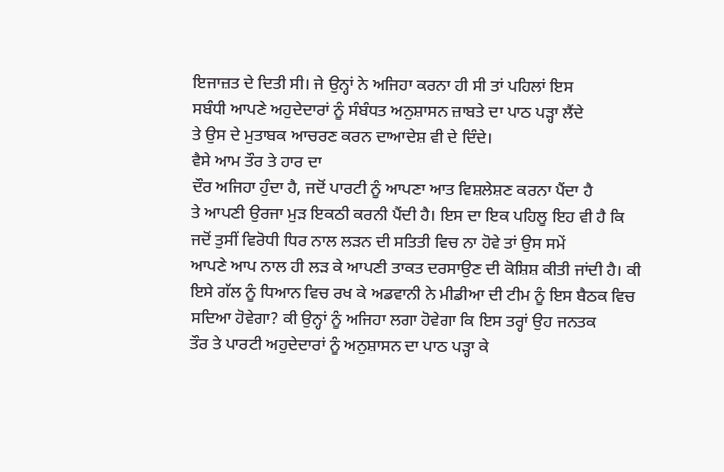ਇਜਾਜ਼ਤ ਦੇ ਦਿਤੀ ਸੀ। ਜੇ ਉਨ੍ਹਾਂ ਨੇ ਅਜਿਹਾ ਕਰਨਾ ਹੀ ਸੀ ਤਾਂ ਪਹਿਲਾਂ ਇਸ
ਸਬੰਧੀ ਆਪਣੇ ਅਹੁਦੇਦਾਰਾਂ ਨੂੰ ਸੰਬੰਧਤ ਅਨੁਸ਼ਾਸਨ ਜ਼ਾਬਤੇ ਦਾ ਪਾਠ ਪੜ੍ਹਾ ਲੈਂਦੇ
ਤੇ ਉਸ ਦੇ ਮੁਤਾਬਕ ਆਚਰਣ ਕਰਨ ਦਾਆਦੇਸ਼ ਵੀ ਦੇ ਦਿੰਦੇ।
ਵੈਸੇ ਆਮ ਤੌਰ ਤੇ ਹਾਰ ਦਾ
ਦੌਰ ਅਜਿਹਾ ਹੁੰਦਾ ਹੈ, ਜਦੋਂ ਪਾਰਟੀ ਨੂੰ ਆਪਣਾ ਆਤ ਵਿਸ਼ਲੇਸ਼ਣ ਕਰਨਾ ਪੈਂਦਾ ਹੈ
ਤੇ ਆਪਣੀ ਉਰਜਾ ਮੁੜ ਇਕਠੀ ਕਰਨੀ ਪੈਂਦੀ ਹੈ। ਇਸ ਦਾ ਇਕ ਪਹਿਲੂ ਇਹ ਵੀ ਹੈ ਕਿ
ਜਦੋਂ ਤੁਸੀਂ ਵਿਰੋਧੀ ਧਿਰ ਨਾਲ ਲੜਨ ਦੀ ਸਤਿਤੀ ਵਿਚ ਨਾ ਹੋਵੇ ਤਾਂ ਉਸ ਸਮੇਂ
ਆਪਣੇ ਆਪ ਨਾਲ ਹੀ ਲੜ ਕੇ ਆਪਣੀ ਤਾਕਤ ਦਰਸਾਉਣ ਦੀ ਕੋਸ਼ਿਸ਼ ਕੀਤੀ ਜਾਂਦੀ ਹੈ। ਕੀ
ਇਸੇ ਗੱਲ ਨੂੰ ਧਿਆਨ ਵਿਚ ਰਖ ਕੇ ਅਡਵਾਨੀ ਨੇ ਮੀਡੀਆ ਦੀ ਟੀਮ ਨੂੰ ਇਸ ਬੈਠਕ ਵਿਚ
ਸਦਿਆ ਹੋਵੇਗਾ? ਕੀ ਉਨ੍ਹਾਂ ਨੂੰ ਅਜਿਹਾ ਲਗਾ ਹੋਵੇਗਾ ਕਿ ਇਸ ਤਰ੍ਹਾਂ ਉਹ ਜਨਤਕ
ਤੌਰ ਤੇ ਪਾਰਟੀ ਅਹੁਦੇਦਾਰਾਂ ਨੂੰ ਅਨੁਸ਼ਾਸਨ ਦਾ ਪਾਠ ਪੜ੍ਹਾ ਕੇ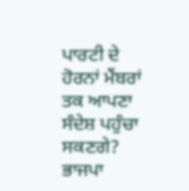ਪਾਰਟੀ ਦੇ
ਹੋਰਨਾਂ ਮੈਂਬਰਾਂ ਤਕ ਆਪਣਾ ਸੰਦੇਸ਼ ਪਹੁੰਚਾ ਸਕਣਗੇ?
ਭਾਜਪਾ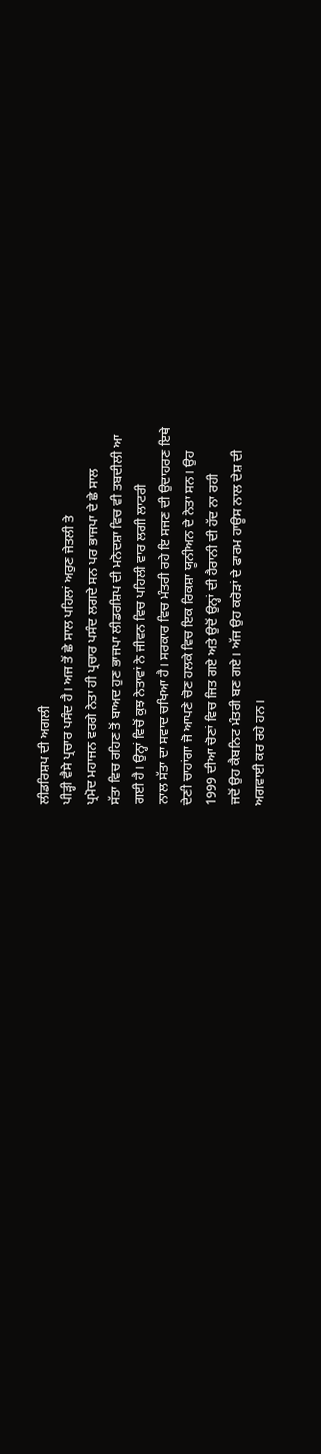ਲੀਡਰਿਸ਼ਪ ਦੀ ਅਗਲੀ
ਪੀੜ੍ਹੀ ਵੈਸੇ ਪ੍ਰਚਾਰ ਪਸੰਦ ਹੈ। ਅਜ ਤੋਂ ਛੇ ਸਾਲ ਪਹਿਲਾਂ ਅਰੁਣ ਜੇਤਲੀ ਤੇ
ਪ੍ਰਮੋਦ ਮਹਾਜਨ ਵਰਗੇ ਨੇਤਾ ਹੀ ਪ੍ਰਚਾਰ ਪਸੰਦ ਲਗਦੇ ਸਨ ਪਰ ਭਾਜਪਾ ਦੇ ਛੇ ਸਾਲ
ਸੱਤਾ ਵਿਚ ਰਹਿਣ ਤੋਂ ਬਾਅਦ ਹੁਣ ਭਾਜਪਾ ਲੀਡਰਸ਼ਿਪ ਦੀ ਮਨੋਦਸ਼ਾ ਵਿਚ ਵੀ ਤਬਦੀਲੀ ਆ
ਗਈ ਹੈ। ਉਨ੍ਹਾਂ ਵਿਚੋਂ ਕੁਝ ਨੇਤਾਵਾਂ ਨੇ ਜੀਵਨ ਵਿਚ ਪਹਿਲੀ ਵਾਰ ਲਗੀ ਲਾਟਰੀ
ਨਾਲ ਸੱਤਾ ਦਾ ਸਵਾਦ ਚਖਿਆ ਹੈ। ਸਰਕਾਰ ਵਿਚ ਮੰਤਰੀ ਰਹੇ ਇ ਸਜਣ ਦੀ ਉਦਾਹਰਣ ਇਥੇ
ਦੇਣੀ ਚਾਹਾਂਗਾ ਜੋ ਆਪਣੇ ਚੋਣ ਹਲਕੇ ਵਿਚ ਇਕ ਰਿਕਸ਼ਾ ਯੂਨੀਅਨ ਦੇ ਨੇਤਾ ਸਨ। ਉਹ
1999 ਦੀਆ ਚੋਣਾਂ ਵਿਚ ਜਿਤ ਗਏ ਅਤੇ ਉਦੋਂ ਉਨ੍ਹਾਂ ਦੀ ਹੈਰਾਨੀ ਦੀ ਹੱਦ ਨਾ ਰਹੀ
ਜਦੋਂ ਉਹ ਕੈਬਨਿਟ ਮੰਤਰੀ ਬਣ ਗਏ। ਅੱਜ ਉਹ ਕਰੋੜਾਂ ਦੇ ਫਾਰਮ ਹਾਊਸ ਨਾਲ ਦੇਸ਼ ਦੀ
ਅਗਵਾਈ ਕਰ ਰਹੇ ਹਨ।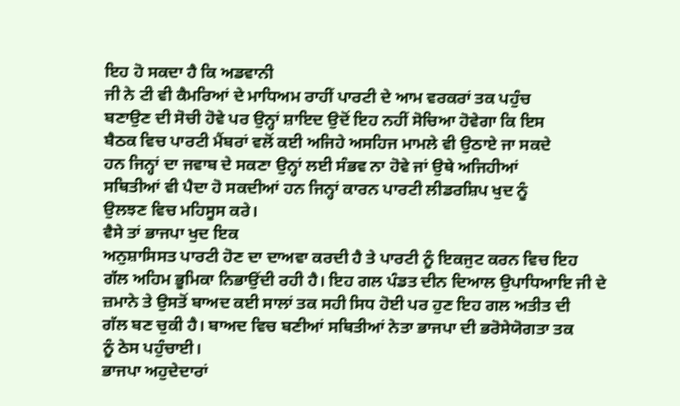ਇਹ ਹੋ ਸਕਦਾ ਹੈ ਕਿ ਅਡਵਾਨੀ
ਜੀ ਨੇ ਟੀ ਵੀ ਕੈਮਰਿਆਂ ਦੇ ਮਾਧਿਅਮ ਰਾਹੀਂ ਪਾਰਟੀ ਦੇ ਆਮ ਵਰਕਰਾਂ ਤਕ ਪਹੁੰਚ
ਬਣਾਉਣ ਦੀ ਸੋਚੀ ਹੋਵੇ ਪਰ ਉਨ੍ਹਾਂ ਸ਼ਾਇਦ ਉਦੋਂ ਇਹ ਨਹੀਂ ਸੋਚਿਆ ਹੋਵੇਗਾ ਕਿ ਇਸ
ਬੈਠਕ ਵਿਚ ਪਾਰਟੀ ਮੈਂਬਰਾਂ ਵਲੋਂ ਕਈ ਅਜਿਹੇ ਅਸਹਿਜ ਮਾਮਲੇ ਵੀ ਉਠਾਏ ਜਾ ਸਕਦੇ
ਹਨ ਜਿਨ੍ਹਾਂ ਦਾ ਜਵਾਬ ਦੇ ਸਕਣਾ ਉਨ੍ਹਾਂ ਲਈ ਸੰਭਵ ਨਾ ਹੋਵੇ ਜਾਂ ਉਥੇ ਅਜਿਹੀਆਂ
ਸਥਿਤੀਆਂ ਵੀ ਪੈਦਾ ਹੋ ਸਕਦੀਆਂ ਹਨ ਜਿਨ੍ਹਾਂ ਕਾਰਨ ਪਾਰਟੀ ਲੀਡਰਸ਼ਿਪ ਖੁਦ ਨੂੰ
ਉਲਝਣ ਵਿਚ ਮਹਿਸੂਸ ਕਰੇ।
ਵੈਸੇ ਤਾਂ ਭਾਜਪਾ ਖੁਦ ਇਕ
ਅਨੁਸ਼ਾਸਿਸਤ ਪਾਰਟੀ ਹੋਣ ਦਾ ਦਾਅਵਾ ਕਰਦੀ ਹੈ ਤੇ ਪਾਰਟੀ ਨੂੰ ਇਕਜੁਟ ਕਰਨ ਵਿਚ ਇਹ
ਗੱਲ ਅਹਿਮ ਭੂਮਿਕਾ ਨਿਭਾਉਂਦੀ ਰਹੀ ਹੈ। ਇਹ ਗਲ ਪੰਡਤ ਦੀਨ ਦਿਆਲ ਉਪਾਧਿਆਇ ਜੀ ਦੇ
ਜ਼ਮਾਨੇ ਤੇ ਉਸਤੋਂ ਬਾਅਦ ਕਈ ਸਾਲਾਂ ਤਕ ਸਹੀ ਸਿਧ ਹੋਈ ਪਰ ਹੁਣ ਇਹ ਗਲ ਅਤੀਤ ਦੀ
ਗੱਲ ਬਣ ਚੁਕੀ ਹੈ। ਬਾਅਦ ਵਿਚ ਬਣੀਆਂ ਸਥਿਤੀਆਂ ਨੇਤਾ ਭਾਜਪਾ ਦੀ ਭਰੋਸੇਯੋਗਤਾ ਤਕ
ਨੂੰ ਠੇਸ ਪਹੁੰਚਾਈ।
ਭਾਜਪਾ ਅਹੁਦੇਦਾਰਾਂ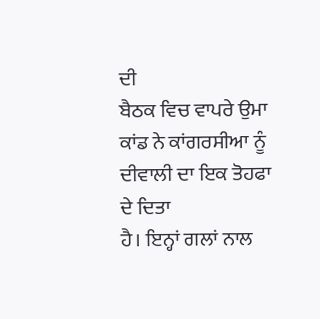ਦੀ
ਬੈਠਕ ਵਿਚ ਵਾਪਰੇ ਉਮਾ ਕਾਂਡ ਨੇ ਕਾਂਗਰਸੀਆ ਨੂੰ ਦੀਵਾਲੀ ਦਾ ਇਕ ਤੋਹਫਾ ਦੇ ਦਿਤਾ
ਹੈ। ਇਨ੍ਹਾਂ ਗਲਾਂ ਨਾਲ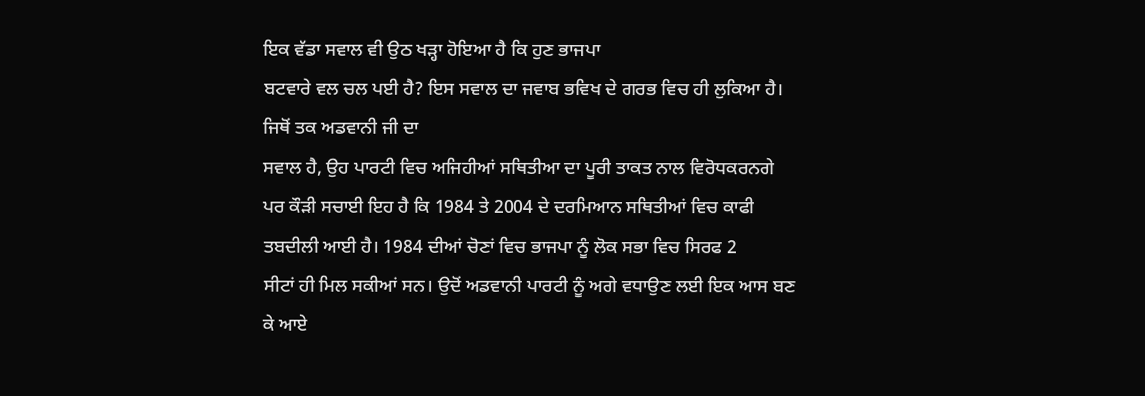ਇਕ ਵੱਡਾ ਸਵਾਲ ਵੀ ਉਠ ਖੜ੍ਹਾ ਹੋਇਆ ਹੈ ਕਿ ਹੁਣ ਭਾਜਪਾ
ਬਟਵਾਰੇ ਵਲ ਚਲ ਪਈ ਹੈ? ਇਸ ਸਵਾਲ ਦਾ ਜਵਾਬ ਭਵਿਖ ਦੇ ਗਰਭ ਵਿਚ ਹੀ ਲੁਕਿਆ ਹੈ।
ਜਿਥੋਂ ਤਕ ਅਡਵਾਨੀ ਜੀ ਦਾ
ਸਵਾਲ ਹੈ, ਉਹ ਪਾਰਟੀ ਵਿਚ ਅਜਿਹੀਆਂ ਸਥਿਤੀਆ ਦਾ ਪੂਰੀ ਤਾਕਤ ਨਾਲ ਵਿਰੋਧਕਰਨਗੇ
ਪਰ ਕੌੜੀ ਸਚਾਈ ਇਹ ਹੈ ਕਿ 1984 ਤੇ 2004 ਦੇ ਦਰਮਿਆਨ ਸਥਿਤੀਆਂ ਵਿਚ ਕਾਫੀ
ਤਬਦੀਲੀ ਆਈ ਹੈ। 1984 ਦੀਆਂ ਚੋਣਾਂ ਵਿਚ ਭਾਜਪਾ ਨੂੰ ਲੋਕ ਸਭਾ ਵਿਚ ਸਿਰਫ 2
ਸੀਟਾਂ ਹੀ ਮਿਲ ਸਕੀਆਂ ਸਨ। ਉਦੋਂ ਅਡਵਾਨੀ ਪਾਰਟੀ ਨੂੰ ਅਗੇ ਵਧਾਉਣ ਲਈ ਇਕ ਆਸ ਬਣ
ਕੇ ਆਏ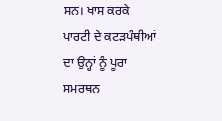ਸਨ। ਖਾਸ ਕਰਕੇ ਪਾਰਟੀ ਦੇ ਕਟੜਪੰਥੀਆਂ ਦਾ ਉਨ੍ਹਾਂ ਨੂੰ ਪੂਰਾ ਸਮਰਥਨ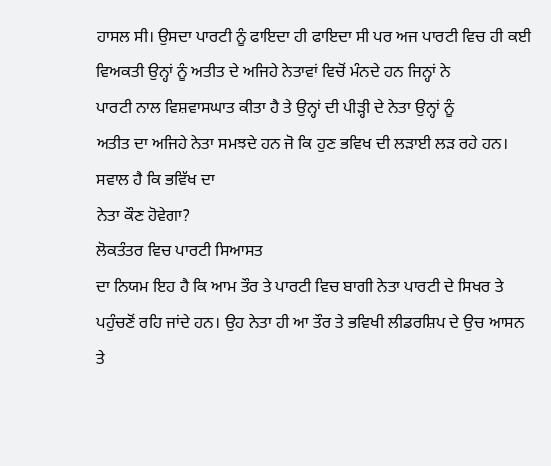ਹਾਸਲ ਸੀ। ਉਸਦਾ ਪਾਰਟੀ ਨੂੰ ਫਾਇਦਾ ਹੀ ਫਾਇਦਾ ਸੀ ਪਰ ਅਜ ਪਾਰਟੀ ਵਿਚ ਹੀ ਕਈ
ਵਿਅਕਤੀ ਉਨ੍ਹਾਂ ਨੂੰ ਅਤੀਤ ਦੇ ਅਜਿਹੇ ਨੇਤਾਵਾਂ ਵਿਚੋਂ ਮੰਨਦੇ ਹਨ ਜਿਨ੍ਹਾਂ ਨੇ
ਪਾਰਟੀ ਨਾਲ ਵਿਸ਼ਵਾਸਘਾਤ ਕੀਤਾ ਹੈ ਤੇ ਉਨ੍ਹਾਂ ਦੀ ਪੀੜ੍ਹੀ ਦੇ ਨੇਤਾ ਉਨ੍ਹਾਂ ਨੂੰ
ਅਤੀਤ ਦਾ ਅਜਿਹੇ ਨੇਤਾ ਸਮਝਦੇ ਹਨ ਜੋ ਕਿ ਹੁਣ ਭਵਿਖ ਦੀ ਲੜਾਈ ਲੜ ਰਹੇ ਹਨ।
ਸਵਾਲ ਹੈ ਕਿ ਭਵਿੱਖ ਦਾ
ਨੇਤਾ ਕੌਣ ਹੋਵੇਗਾ?
ਲੋਕਤੰਤਰ ਵਿਚ ਪਾਰਟੀ ਸਿਆਸਤ
ਦਾ ਨਿਯਮ ਇਹ ਹੈ ਕਿ ਆਮ ਤੌਰ ਤੇ ਪਾਰਟੀ ਵਿਚ ਬਾਗੀ ਨੇਤਾ ਪਾਰਟੀ ਦੇ ਸਿਖਰ ਤੇ
ਪਹੁੰਚਣੋਂ ਰਹਿ ਜਾਂਦੇ ਹਨ। ਉਹ ਨੇਤਾ ਹੀ ਆ ਤੌਰ ਤੇ ਭਵਿਖੀ ਲੀਡਰਸ਼ਿਪ ਦੇ ਉਚ ਆਸਨ
ਤੇ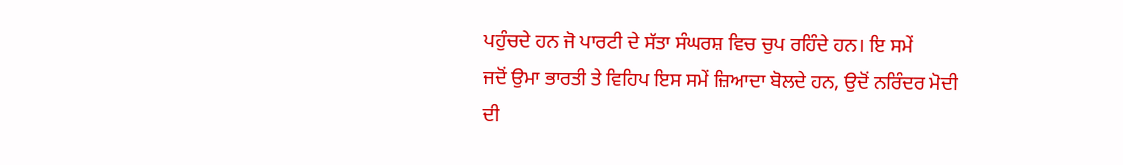ਪਹੁੰਚਦੇ ਹਨ ਜੋ ਪਾਰਟੀ ਦੇ ਸੱਤਾ ਸੰਘਰਸ਼ ਵਿਚ ਚੁਪ ਰਹਿੰਦੇ ਹਨ। ਇ ਸਮੇਂ
ਜਦੋਂ ਉਮਾ ਭਾਰਤੀ ਤੇ ਵਿਹਿਪ ਇਸ ਸਮੇਂ ਜ਼ਿਆਦਾ ਬੋਲਦੇ ਹਨ, ਉਦੋਂ ਨਰਿੰਦਰ ਮੋਦੀ
ਦੀ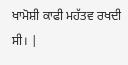ਖਾਮੋਸ਼ੀ ਕਾਫੀ ਮਹੱਤਵ ਰਖਦੀ ਸੀ। |